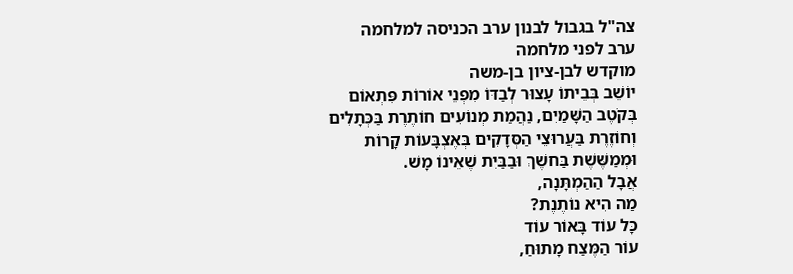צה"ל בגבול לבנון ערב הכניסה למלחמה
ערב לפני מלחמה
מוקדש לבן-ציון בן-משה
יוֹשֵׁב בְּבֵיתוֹ עָצוּר לְבַדּוֹ מִפְּנֵי אוֹרוֹת פִּתְאוֹם
בְּקֹטֶב הַשָּׁמַיִם, נַהֲמַת מְנוֹעִים חוֹתֶרֶת בַּכְּתָלִים
וְחוֹזֶרֶת בַּעֲרוּצֵי הַסְּדָקִים בְּאֶצְבָּעוֹת קָרוֹת
וּמְמַשֶּׁשֶׁת בַּחשֶׁךְ וּבַבַּיִת שֶׁאֵינוֹ מָשׁ.
אֲבָל הַהַמְתָּנָה,
מַה הִיא נוֹתֶנֶת?
כָּל עוֹד בָּאוֹר עוֹד
עוֹר הַמֶּצַח מָתוּחַ,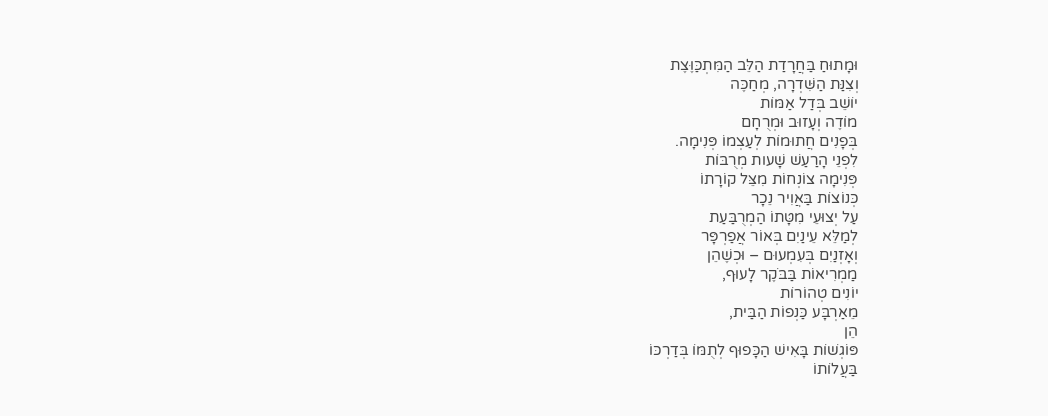וּמָתוּחַ בַּחֲרָדַת הַלֵּב הַמִּתְכַּוֶּצֶת
וְצִנַּת הַשִּׁדְרָה, מְחַכֶּה
יוֹשֵׁב בְּדַל אַמּוֹת
מוֹדֶה וְעָזוּב וּמְרֻחָם
בְּפָנִים חֲתוּמוֹת לְעַצְמוֹ פְּנִימָה.
לִפְנֵי הָרַעַשׁ שָׁעות מְרֻבּוֹת
פְּנִימָה צוֹנְחוֹת מִצֵּל קוֹרָתוֹ
כְּנוֹצוֹת בַּאֲוִיר נֵכָר
עַל יְצוּעֵי מִטָּתוֹ הַמְרֻבַּעַת
לְמַלֵּא עֵינַיִם בְּאוֹר אֲפַרְפָּר
וְאָזְנַיִם בְּעִמְעוּם – וּכְשֶׁהֵן
מַמְרִיאוֹת בַּבֹּקֶר לָעוּף,
יוֹנִים טְהוֹרוֹת
מֵאַרְבָּע כַּנְפוֹת הַבַּית,
הֵן
פּוֹגְשׁוֹת בָּאִישׁ הַכָּפוּף לְתֻמּוֹ בְּדַרְכּוֹ
בַּעֲלוֹתוֹ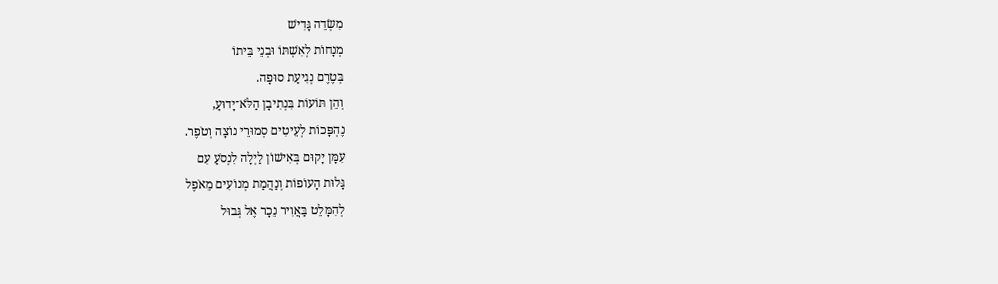מִשְׂדֵה גָּדִישׁ
מְנָחוֹת לְאִשְׁתּוֹ וּבְנֵי בֵּיתוֹ
בְּטֶרֶם נְגִיעַת סוּפָה.
וְהֵן תּוֹעוֹת בִּנְתִיבָן הַלֹּא־יָדוּעַ,
נֶהְפָּכוֹת לְעֵיטִים סְמוּרֵי נוֹצָה וְטֹפֶר.
עִמָּן יָקוּם בְּאִישׁוֹן לַיְלָה לִנְסֹעַ עִם
גָּלוּת הָעוֹפוֹת וְנַהֲמַת מְנוֹעִים מֵאֹפֶל
לְהִמָּלֵט בַּאֲוִיר נֵכָר אֶל גְּבוּל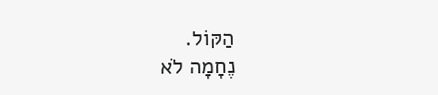הַקּוֹל.
נֶחָמָה לֹא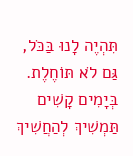תִּהְיֶה לָנוּ בַּכֹּל,
גַּם לֹא תּוֹחֶלֶת.
בְּיָמִים קָשִׁים תַּמְשִׁיךְ לְהַחֲשִׁיךְ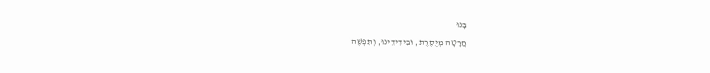בָּנוּ
חֲרָטָה מְיֻסֶרֶת, וּבִידִידֵינוּ, וְתִפְשֶׁה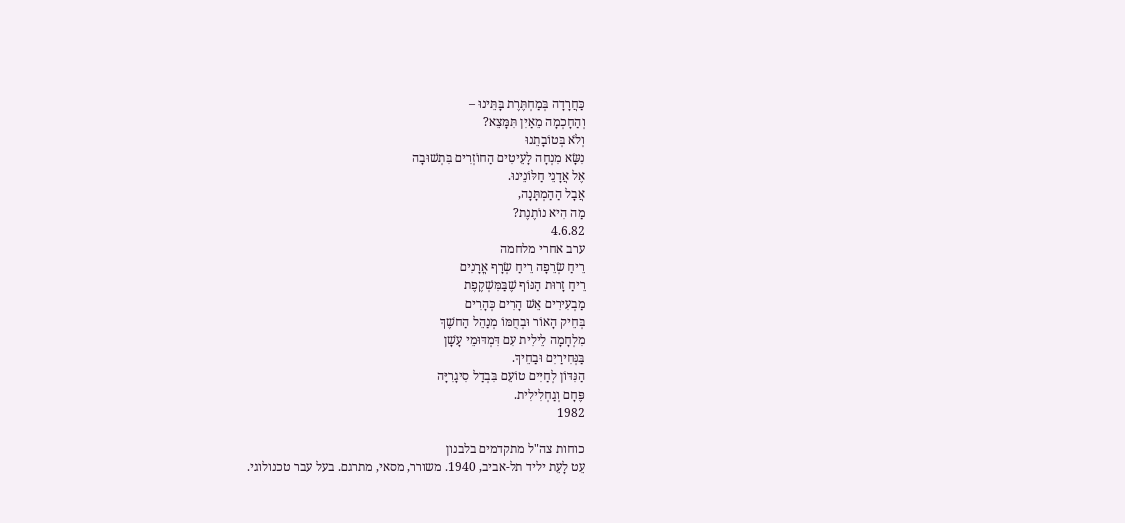כַּחֲרָדָה בְּמַחְתֶּרֶת בָּתֵּינוּ –
וְהַחָכְמָה מֵאַיִן תִּמָּצֵא?
וְלֹא בְּטוֹבָתֵנוּ
נִשָּׂא מִנְחָה לָעֵיטִים הַחוֹזְרִים בִּתְשׁוּבָה
אֶל אֲדָנֵי חַלּוֹנֵינוּ.
אֲבָל הַהַמְתָּנָה,
מַה הִיא נוֹתֶנֶת?
4.6.82
ערב אחרי מלחמה
רֵיחַ שְׂרֵפָה רֵיחַ שְׂרָף אֳרָנִים
רֵיחַ זָרוּת הַנּוֹף שֶׁבַּמִּשְׁקֶפֶת
מַבְעִירִים אֵשׁ הָרִים כְּהָרִים
בְּחֵיק הָאוֹר וּבְחֻמּוֹ מְנַהֵל הַחשֶׁךְ
מִלְחָמָה לֵילִית עִם דִּמְדּוּמֵי עָשָׁן
בַּנְּחִירַיִם וּבַחֵיךְ.
הַנִּדּוֹן לְחַיִּים טוֹעֵם בִּבְדַל סִיגָרִיָּה
פֶּחָם וְגַחְלִילִית.
1982

כוחות צה"ל מתקדמים בלבנון
עֵט לָעֵת יליד תל-אביב, 1940. משורר, מסאי, מתרגם. בעל עבר טכנולוגי.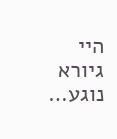היי גיורא
נוגע…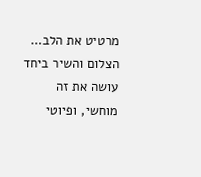מרטיט את הלב…
הצלום והשיר ביחד עושה את זה מוחשי, ופיוטי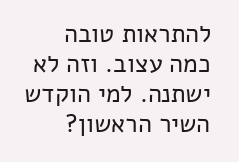להתראות טובה
כמה עצוב. וזה לא ישתנה. למי הוקדש השיר הראשון?